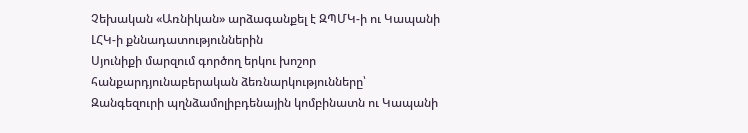Չեխական «Առնիկան» արձագանքել է ԶՊՄԿ-ի ու Կապանի ԼՀԿ-ի քննադատություններին
Սյունիքի մարզում գործող երկու խոշոր հանքարդյունաբերական ձեռնարկությունները՝ Զանգեզուրի պղնձամոլիբդենային կոմբինատն ու Կապանի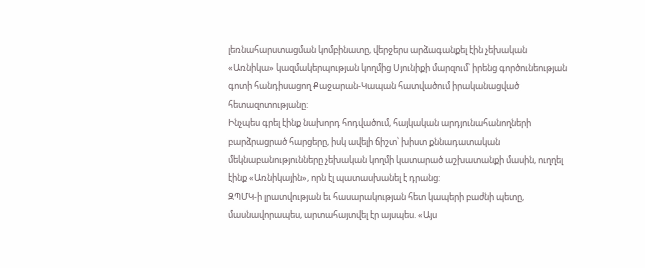լեռնահարստացման կոմբինատը, վերջերս արձագանքել էին չեխական «Առնիկա» կազմակերպության կողմից Սյունիքի մարզում՝ իրենց գործունեության գոտի հանդիսացող Քաջարան-Կապան հատվածում իրականացված հետազոտությանը:
Ինչպես գրել էինք նախորդ հոդվածում, հայկական արդյունահանողների բարձրացրած հարցերը, իսկ ավելի ճիշտ՝ խիստ քննադատական մեկնաբանությունները չեխական կողմի կատարած աշխատանքի մասին, ուղղել էինք «Առնիկային», որն էլ պատասխանել է դրանց:
ԶՊՄԿ-ի լրատվության եւ հասարակության հետ կապերի բաժնի պետը, մասնավորապես, արտահայտվել էր այսպես. «Այս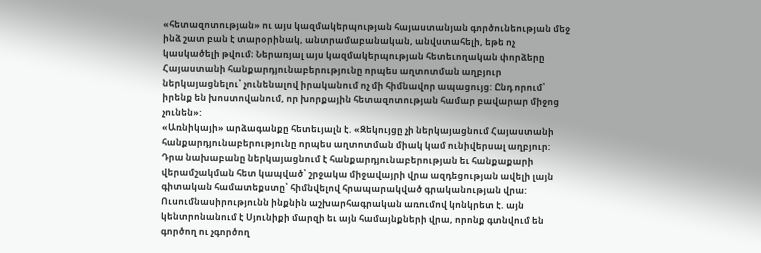«հետազոտության» ու այս կազմակերպության հայաստանյան գործունեության մեջ ինձ շատ բան է տարօրինակ, անտրամաբանական, անվստահելի, եթե ոչ կասկածելի թվում։ Ներառյալ այս կազմակերպության հետեւողական փորձերը Հայաստանի հանքարդյունաբերությունը որպես աղտոտման աղբյուր ներկայացնելու՝ չունենալով իրականում ոչ մի հիմնավոր ապացույց: Ընդ որում՝ իրենք են խոստովանում, որ խորքային հետազոտության համար բավարար միջոց չունեն»:
«Առնիկայի» արձագանքը հետեւյալն է. «Զեկույցը չի ներկայացնում Հայաստանի հանքարդյունաբերությունը որպես աղտոտման միակ կամ ունիվերսալ աղբյուր: Դրա նախաբանը ներկայացնում է հանքարդյունաբերության եւ հանքաքարի վերամշակման հետ կապված՝ շրջակա միջավայրի վրա ազդեցության ավելի լայն գիտական համատեքստը՝ հիմնվելով հրապարակված գրականության վրա: Ուսումնասիրությունն ինքնին աշխարհագրական առումով կոնկրետ է. այն կենտրոնանում է Սյունիքի մարզի եւ այն համայնքների վրա, որոնք գտնվում են գործող ու չգործող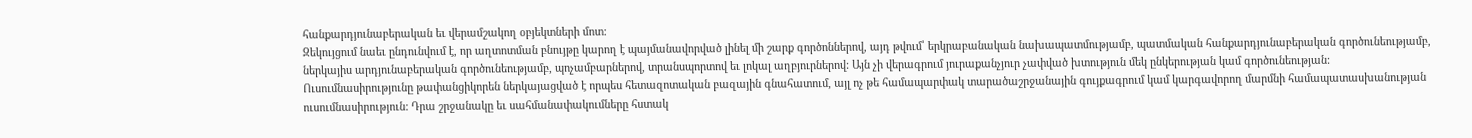հանքարդյունաբերական եւ վերամշակող օբյեկտների մոտ:
Զեկույցում նաեւ ընդունվում է, որ աղտոտման բնույթը կարող է պայմանավորված լինել մի շարք գործոններով, այդ թվում՝ երկրաբանական նախապատմությամբ, պատմական հանքարդյունաբերական գործունեությամբ, ներկայիս արդյունաբերական գործունեությամբ, պոչամբարներով, տրանսպորտով եւ լոկալ աղբյուրներով: Այն չի վերագրում յուրաքանչյուր չափված խտություն մեկ ընկերության կամ գործունեության:
Ուսումնասիրությունը թափանցիկորեն ներկայացված է որպես հետազոտական բազային գնահատում, այլ ոչ թե համապարփակ տարածաշրջանային գույքագրում կամ կարգավորող մարմնի համապատասխանության ուսումնասիրություն: Դրա շրջանակը եւ սահմանափակումները հստակ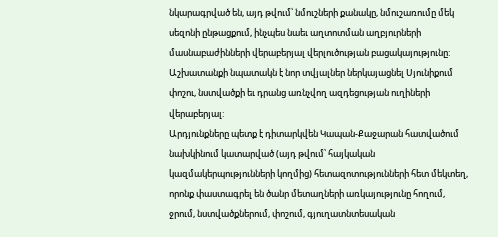նկարագրված են, այդ թվում՝ նմուշների քանակը, նմուշառումը մեկ սեզոնի ընթացքում, ինչպես նաեւ աղտոտման աղբյուրների մասնաբաժինների վերաբերյալ վերլուծության բացակայությունը: Աշխատանքի նպատակն է նոր տվյալներ ներկայացնել Սյունիքում փոշու, նստվածքի եւ դրանց առնչվող ազդեցության ուղիների վերաբերյալ:
Արդյունքները պետք է դիտարկվեն Կապան-Քաջարան հատվածում նախկինում կատարված (այդ թվում՝ հայկական կազմակերպությունների կողմից) հետազոտությունների հետ մեկտեղ, որոնք փաստագրել են ծանր մետաղների առկայությունը հողում, ջրում, նստվածքներում, փոշում, գյուղատնտեսական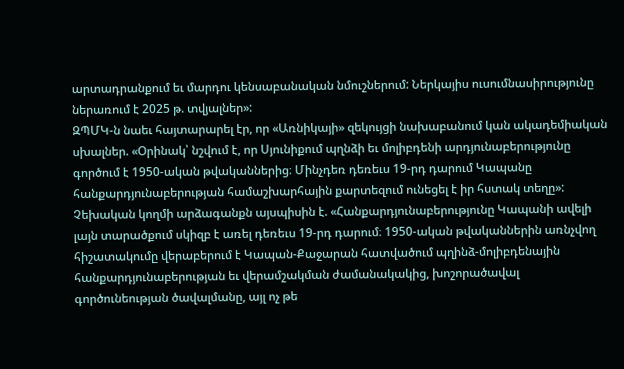արտադրանքում եւ մարդու կենսաբանական նմուշներում: Ներկայիս ուսումնասիրությունը ներառում է 2025 թ. տվյալներ»:
ԶՊՄԿ-ն նաեւ հայտարարել էր, որ «Առնիկայի» զեկույցի նախաբանում կան ակադեմիական սխալներ. «Օրինակ՝ նշվում է, որ Սյունիքում պղնձի եւ մոլիբդենի արդյունաբերությունը գործում է 1950-ական թվականներից։ Մինչդեռ դեռեւս 19-րդ դարում Կապանը հանքարդյունաբերության համաշխարհային քարտեզում ունեցել է իր հստակ տեղը»:
Չեխական կողմի արձագանքն այսպիսին է. «Հանքարդյունաբերությունը Կապանի ավելի լայն տարածքում սկիզբ է առել դեռեւս 19-րդ դարում։ 1950-ական թվականներին առնչվող հիշատակումը վերաբերում է Կապան-Քաջարան հատվածում պղինձ-մոլիբդենային հանքարդյունաբերության եւ վերամշակման ժամանակակից, խոշորածավալ գործունեության ծավալմանը, այլ ոչ թե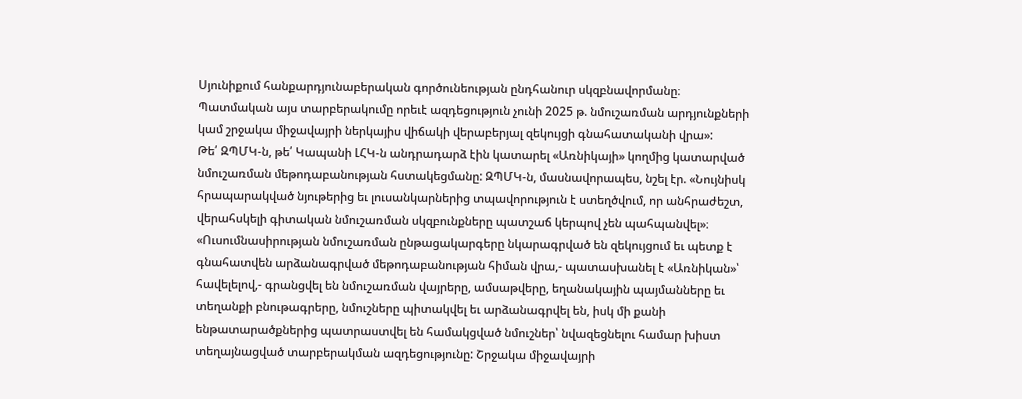Սյունիքում հանքարդյունաբերական գործունեության ընդհանուր սկզբնավորմանը։ Պատմական այս տարբերակումը որեւէ ազդեցություն չունի 2025 թ. նմուշառման արդյունքների կամ շրջակա միջավայրի ներկայիս վիճակի վերաբերյալ զեկույցի գնահատականի վրա»:
Թե՛ ԶՊՄԿ-ն, թե՛ Կապանի ԼՀԿ-ն անդրադարձ էին կատարել «Առնիկայի» կողմից կատարված նմուշառման մեթոդաբանության հստակեցմանը: ԶՊՄԿ-ն, մասնավորապես, նշել էր. «Նույնիսկ հրապարակված նյութերից եւ լուսանկարներից տպավորություն է ստեղծվում, որ անհրաժեշտ, վերահսկելի գիտական նմուշառման սկզբունքները պատշաճ կերպով չեն պահպանվել»։
«Ուսումնասիրության նմուշառման ընթացակարգերը նկարագրված են զեկույցում եւ պետք է գնահատվեն արձանագրված մեթոդաբանության հիման վրա,- պատասխանել է «Առնիկան»՝ հավելելով,- գրանցվել են նմուշառման վայրերը, ամսաթվերը, եղանակային պայմանները եւ տեղանքի բնութագրերը, նմուշները պիտակվել եւ արձանագրվել են, իսկ մի քանի ենթատարածքներից պատրաստվել են համակցված նմուշներ՝ նվազեցնելու համար խիստ տեղայնացված տարբերակման ազդեցությունը: Շրջակա միջավայրի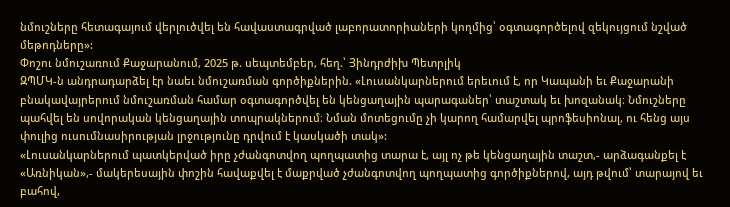նմուշները հետագայում վերլուծվել են հավաստագրված լաբորատորիաների կողմից՝ օգտագործելով զեկույցում նշված մեթոդները»:
Փոշու նմուշառում Քաջարանում, 2025 թ. սեպտեմբեր, հեղ.՝ Յինդրժիխ Պետրլիկ
ԶՊՄԿ-ն անդրադարձել էր նաեւ նմուշառման գործիքներին. «Լուսանկարներում երեւում է, որ Կապանի եւ Քաջարանի բնակավայրերում նմուշառման համար օգտագործվել են կենցաղային պարագաներ՝ տաշտակ եւ խոզանակ։ Նմուշները պահվել են սովորական կենցաղային տոպրակներում։ Նման մոտեցումը չի կարող համարվել պրոֆեսիոնալ, ու հենց այս փուլից ուսումնասիրության լրջությունը դրվում է կասկածի տակ»:
«Լուսանկարներում պատկերված իրը չժանգոտվող պողպատից տարա է, այլ ոչ թե կենցաղային տաշտ,- արձագանքել է «Առնիկան»,- մակերեսային փոշին հավաքվել է մաքրված չժանգոտվող պողպատից գործիքներով, այդ թվում՝ տարայով եւ բահով,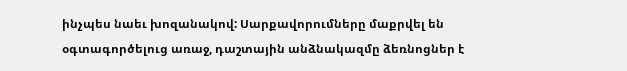ինչպես նաեւ խոզանակով: Սարքավորումները մաքրվել են օգտագործելուց առաջ, դաշտային անձնակազմը ձեռնոցներ է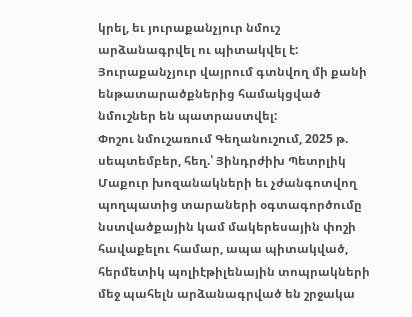կրել, եւ յուրաքանչյուր նմուշ արձանագրվել ու պիտակվել է: Յուրաքանչյուր վայրում գտնվող մի քանի ենթատարածքներից համակցված նմուշներ են պատրաստվել:
Փոշու նմուշառում Գեղանուշում, 2025 թ. սեպտեմբեր, հեղ.՝ Յինդրժիխ Պետրլիկ
Մաքուր խոզանակների եւ չժանգոտվող պողպատից տարաների օգտագործումը նստվածքային կամ մակերեսային փոշի հավաքելու համար, ապա պիտակված, հերմետիկ պոլիէթիլենային տոպրակների մեջ պահելն արձանագրված են շրջակա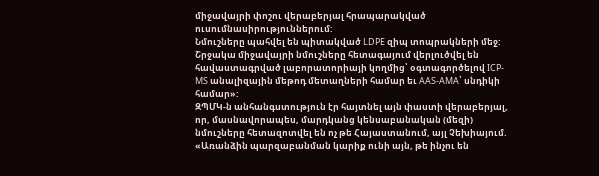միջավայրի փոշու վերաբերյալ հրապարակված ուսումնասիրություններում:
Նմուշները պահվել են պիտակված LDPE զիպ տոպրակների մեջ: Շրջակա միջավայրի նմուշները հետագայում վերլուծվել են հավաստագրված լաբորատորիայի կողմից՝ օգտագործելով ICP-MS անալիզային մեթոդ մետաղների համար եւ AAS-AMA՝ սնդիկի համար»:
ԶՊՄԿ-ն անհանգստություն էր հայտնել այն փաստի վերաբերյալ, որ, մասնավորապես, մարդկանց կենսաբանական (մեզի) նմուշները հետազոտվել են ոչ թե Հայաստանում, այլ Չեխիայում. «Առանձին պարզաբանման կարիք ունի այն, թե ինչու են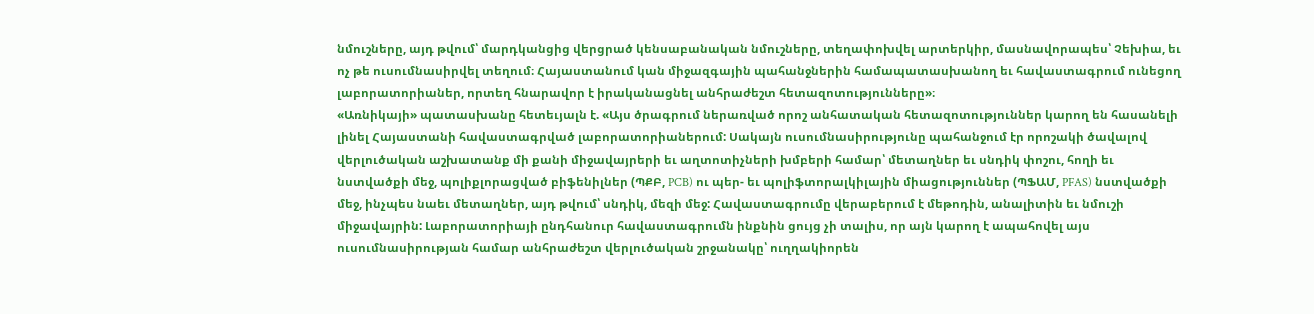նմուշները, այդ թվում՝ մարդկանցից վերցրած կենսաբանական նմուշները, տեղափոխվել արտերկիր, մասնավորապես՝ Չեխիա, եւ ոչ թե ուսումնասիրվել տեղում։ Հայաստանում կան միջազգային պահանջներին համապատասխանող եւ հավաստագրում ունեցող լաբորատորիաներ, որտեղ հնարավոր է իրականացնել անհրաժեշտ հետազոտությունները»։
«Առնիկայի» պատասխանը հետեւյալն է. «Այս ծրագրում ներառված որոշ անհատական հետազոտություններ կարող են հասանելի լինել Հայաստանի հավաստագրված լաբորատորիաներում: Սակայն ուսումնասիրությունը պահանջում էր որոշակի ծավալով վերլուծական աշխատանք մի քանի միջավայրերի եւ աղտոտիչների խմբերի համար՝ մետաղներ եւ սնդիկ փոշու, հողի եւ նստվածքի մեջ, պոլիքլորացված բիֆենիլներ (ՊՔԲ, PCB) ու պեր- եւ պոլիֆտորալկիլային միացություններ (ՊՖԱՄ, PFAS) նստվածքի մեջ, ինչպես նաեւ մետաղներ, այդ թվում՝ սնդիկ, մեզի մեջ: Հավաստագրումը վերաբերում է մեթոդին, անալիտին եւ նմուշի միջավայրին: Լաբորատորիայի ընդհանուր հավաստագրումն ինքնին ցույց չի տալիս, որ այն կարող է ապահովել այս ուսումնասիրության համար անհրաժեշտ վերլուծական շրջանակը՝ ուղղակիորեն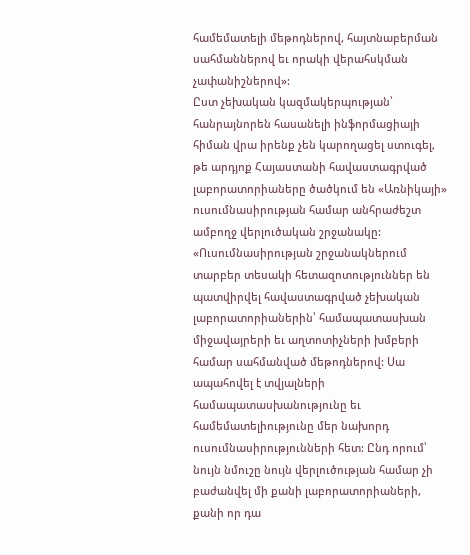համեմատելի մեթոդներով, հայտնաբերման սահմաններով եւ որակի վերահսկման չափանիշներով»:
Ըստ չեխական կազմակերպության՝ հանրայնորեն հասանելի ինֆորմացիայի հիման վրա իրենք չեն կարողացել ստուգել, թե արդյոք Հայաստանի հավաստագրված լաբորատորիաները ծածկում են «Առնիկայի» ուսումնասիրության համար անհրաժեշտ ամբողջ վերլուծական շրջանակը:
«Ուսումնասիրության շրջանակներում տարբեր տեսակի հետազոտություններ են պատվիրվել հավաստագրված չեխական լաբորատորիաներին՝ համապատասխան միջավայրերի եւ աղտոտիչների խմբերի համար սահմանված մեթոդներով: Սա ապահովել է տվյալների համապատասխանությունը եւ համեմատելիությունը մեր նախորդ ուսումնասիրությունների հետ: Ընդ որում՝ նույն նմուշը նույն վերլուծության համար չի բաժանվել մի քանի լաբորատորիաների, քանի որ դա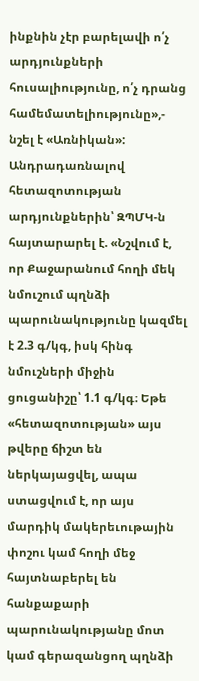ինքնին չէր բարելավի ո՛չ արդյունքների հուսալիությունը, ո՛չ դրանց համեմատելիությունը»,- նշել է «Առնիկան»:
Անդրադառնալով հետազոտության արդյունքներին՝ ԶՊՄԿ-ն հայտարարել է. «Նշվում է, որ Քաջարանում հողի մեկ նմուշում պղնձի պարունակությունը կազմել է 2.3 գ/կգ, իսկ հինգ նմուշների միջին ցուցանիշը՝ 1.1 գ/կգ։ Եթե «հետազոտության» այս թվերը ճիշտ են ներկայացվել, ապա ստացվում է, որ այս մարդիկ մակերեւութային փոշու կամ հողի մեջ հայտնաբերել են հանքաքարի պարունակությանը մոտ կամ գերազանցող պղնձի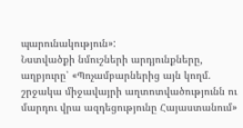պարունակություն»:
Նստվածքի նմուշների արդյունքները, աղբյուրը՝ «Պոչամբարներից այն կողմ. շրջակա միջավայրի աղտոտվածությունն ու մարդու վրա ազդեցությունը Հայաստանում»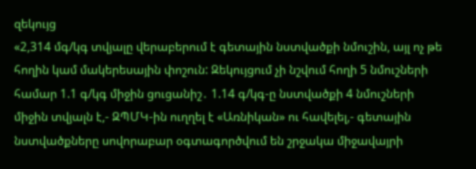զեկույց
«2,314 մգ/կգ տվյալը վերաբերում է գետային նստվածքի նմուշին, այլ ոչ թե հողին կամ մակերեսային փոշուն: Զեկույցում չի նշվում հողի 5 նմուշների համար 1.1 գ/կգ միջին ցուցանիշ․ 1.14 գ/կգ-ը նստվածքի 4 նմուշների միջին տվյալն է,- ԶՊՄԿ-ին ուղղել է «Առնիկան» ու հավելել,- գետային նստվածքները սովորաբար օգտագործվում են շրջակա միջավայրի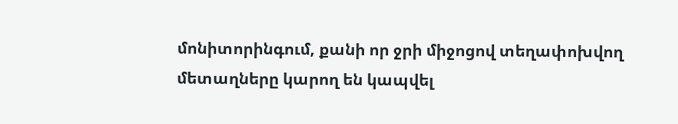մոնիտորինգում, քանի որ ջրի միջոցով տեղափոխվող մետաղները կարող են կապվել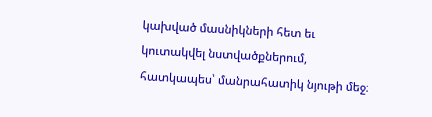կախված մասնիկների հետ եւ կուտակվել նստվածքներում, հատկապես՝ մանրահատիկ նյութի մեջ։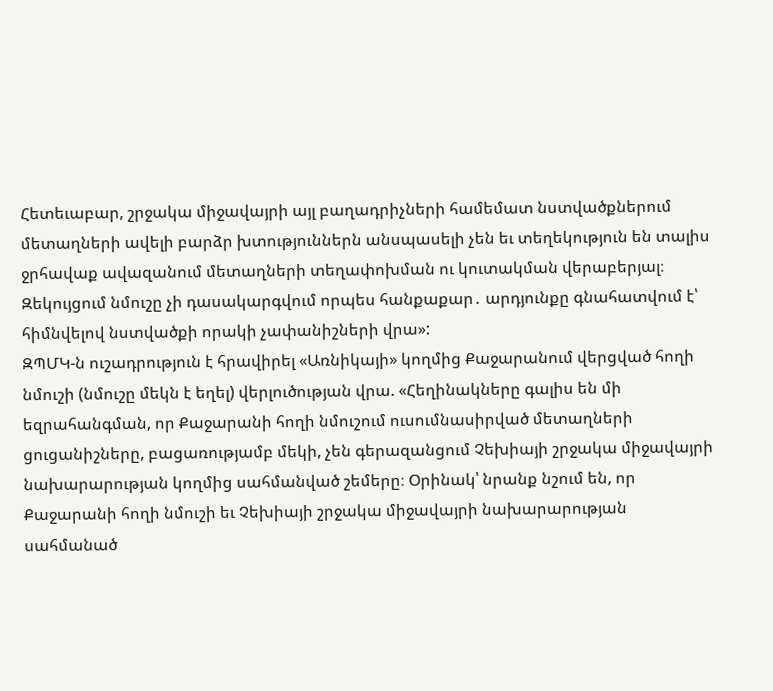Հետեւաբար, շրջակա միջավայրի այլ բաղադրիչների համեմատ նստվածքներում մետաղների ավելի բարձր խտություններն անսպասելի չեն եւ տեղեկություն են տալիս ջրհավաք ավազանում մետաղների տեղափոխման ու կուտակման վերաբերյալ։ Զեկույցում նմուշը չի դասակարգվում որպես հանքաքար․ արդյունքը գնահատվում է՝ հիմնվելով նստվածքի որակի չափանիշների վրա»:
ԶՊՄԿ-ն ուշադրություն է հրավիրել «Առնիկայի» կողմից Քաջարանում վերցված հողի նմուշի (նմուշը մեկն է եղել) վերլուծության վրա. «Հեղինակները գալիս են մի եզրահանգման, որ Քաջարանի հողի նմուշում ուսումնասիրված մետաղների ցուցանիշները, բացառությամբ մեկի, չեն գերազանցում Չեխիայի շրջակա միջավայրի նախարարության կողմից սահմանված շեմերը։ Օրինակ՝ նրանք նշում են, որ Քաջարանի հողի նմուշի եւ Չեխիայի շրջակա միջավայրի նախարարության սահմանած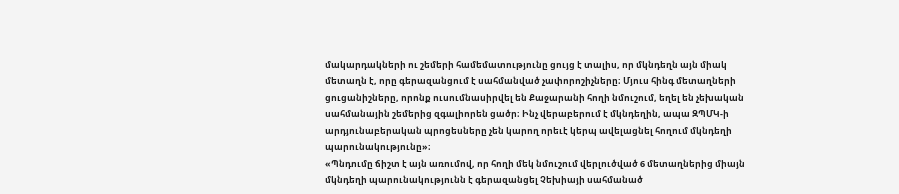մակարդակների ու շեմերի համեմատությունը ցույց է տալիս, որ մկնդեղն այն միակ մետաղն է, որը գերազանցում է սահմանված չափորոշիչները։ Մյուս հինգ մետաղների ցուցանիշները, որոնք ուսումնասիրվել են Քաջարանի հողի նմուշում, եղել են չեխական սահմանային շեմերից զգալիորեն ցածր։ Ինչ վերաբերում է մկնդեղին, ապա ԶՊՄԿ-ի արդյունաբերական պրոցեսները չեն կարող որեւէ կերպ ավելացնել հողում մկնդեղի պարունակությունը»։
«Պնդումը ճիշտ է այն առումով, որ հողի մեկ նմուշում վերլուծված 6 մետաղներից միայն մկնդեղի պարունակությունն է գերազանցել Չեխիայի սահմանած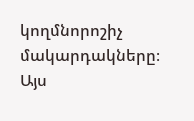կողմնորոշիչ մակարդակները։ Այս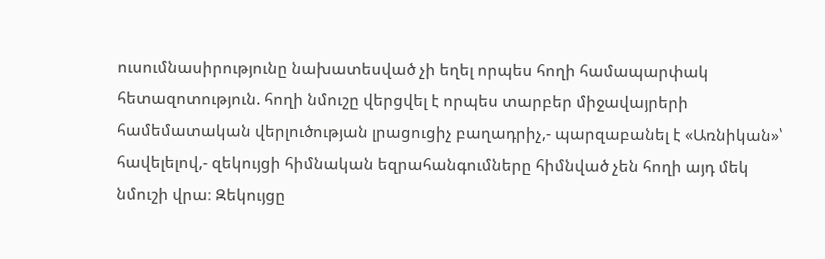ուսումնասիրությունը նախատեսված չի եղել որպես հողի համապարփակ հետազոտություն. հողի նմուշը վերցվել է որպես տարբեր միջավայրերի համեմատական վերլուծության լրացուցիչ բաղադրիչ,- պարզաբանել է «Առնիկան»՝ հավելելով,- զեկույցի հիմնական եզրահանգումները հիմնված չեն հողի այդ մեկ նմուշի վրա։ Զեկույցը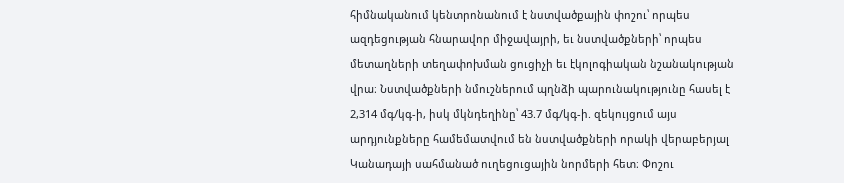հիմնականում կենտրոնանում է նստվածքային փոշու՝ որպես ազդեցության հնարավոր միջավայրի, եւ նստվածքների՝ որպես մետաղների տեղափոխման ցուցիչի եւ էկոլոգիական նշանակության վրա։ Նստվածքների նմուշներում պղնձի պարունակությունը հասել է 2,314 մգ/կգ-ի, իսկ մկնդեղինը՝ 43.7 մգ/կգ-ի. զեկույցում այս արդյունքները համեմատվում են նստվածքների որակի վերաբերյալ Կանադայի սահմանած ուղեցուցային նորմերի հետ։ Փոշու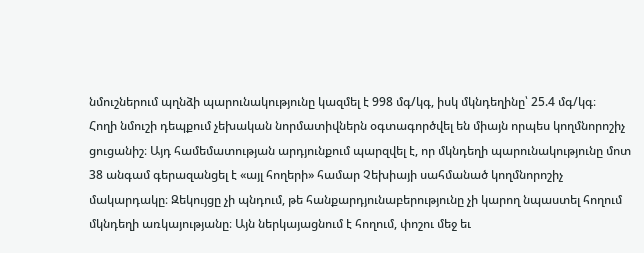նմուշներում պղնձի պարունակությունը կազմել է 998 մգ/կգ, իսկ մկնդեղինը՝ 25.4 մգ/կգ։
Հողի նմուշի դեպքում չեխական նորմատիվներն օգտագործվել են միայն որպես կողմնորոշիչ ցուցանիշ։ Այդ համեմատության արդյունքում պարզվել է, որ մկնդեղի պարունակությունը մոտ 38 անգամ գերազանցել է «այլ հողերի» համար Չեխիայի սահմանած կողմնորոշիչ մակարդակը։ Զեկույցը չի պնդում, թե հանքարդյունաբերությունը չի կարող նպաստել հողում մկնդեղի առկայությանը։ Այն ներկայացնում է հողում, փոշու մեջ եւ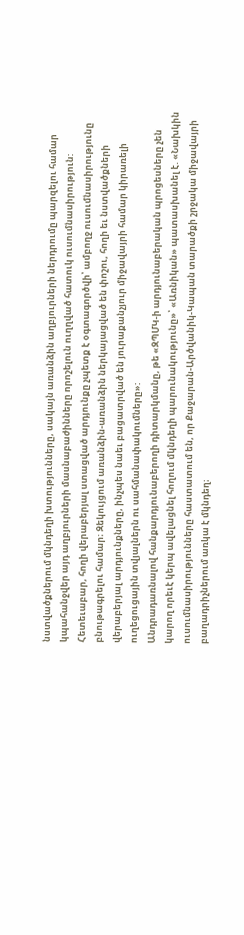նստվածքներում մկնդեղի խտությունները, սակայն առանձին աղբյուրների ներդրումը պարզելու համար կպահանջվեր այդ աղբյուրների մասնաբաժինները որոշելուն ուղղված հատուկ ուսումնասիրություն:
Հետեւաբար, հողի վերաբերյալ ստացված արդյունքը չպետք է օգտագործվի՝ ամբողջ ուսումնասիրությունը բնութագրելու համար։ Զեկույցում առանձին-առանձին ներկայացված են փոշու, հողի եւ նստվածքների վերաբերյալ արդյունքները, ինչպես նաեւ բացատրված են յուրաքանչյուր միջավայրի համար կիրառելի ուղեցուցային տվյալներն ու սահմանափակումները»:
Անդրադառնալով հանքարդյունաբերողի դիտարկմանը, թե «ԶՊՄԿ-ի արդյունաբերական պրոցեսները չեն կարող որեւէ կերպ ավելացնել հողում մկնդեղի պարունակությունը»՝ «Առնիկան» պատասխանել է. «Նախկին ուսումնասիրությունները հաստատում են, որ Քաջարան-Արծվանիկ-Կապան տարածքի շրջակա միջավայրի բաղադրիչներում առկա է մկնդեղ։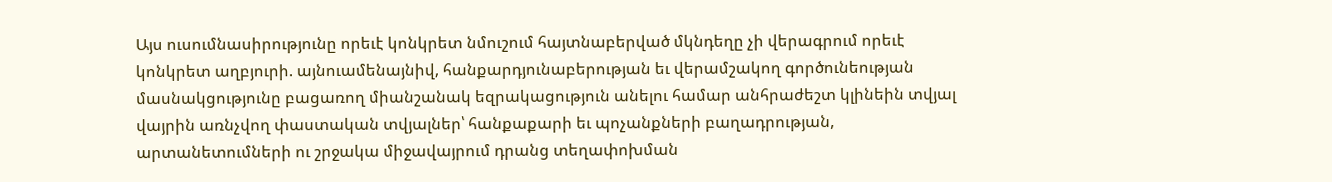Այս ուսումնասիրությունը որեւէ կոնկրետ նմուշում հայտնաբերված մկնդեղը չի վերագրում որեւէ կոնկրետ աղբյուրի. այնուամենայնիվ, հանքարդյունաբերության եւ վերամշակող գործունեության մասնակցությունը բացառող միանշանակ եզրակացություն անելու համար անհրաժեշտ կլինեին տվյալ վայրին առնչվող փաստական տվյալներ՝ հանքաքարի եւ պոչանքների բաղադրության, արտանետումների ու շրջակա միջավայրում դրանց տեղափոխման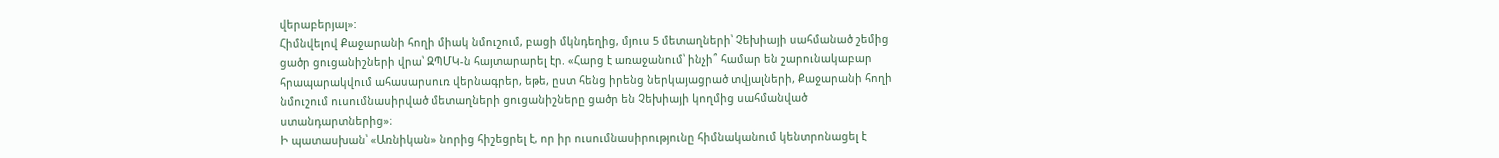վերաբերյալ»:
Հիմնվելով Քաջարանի հողի միակ նմուշում, բացի մկնդեղից, մյուս 5 մետաղների՝ Չեխիայի սահմանած շեմից ցածր ցուցանիշների վրա՝ ԶՊՄԿ-ն հայտարարել էր. «Հարց է առաջանում՝ ինչի՞ համար են շարունակաբար հրապարակվում ահասարսուռ վերնագրեր, եթե, ըստ հենց իրենց ներկայացրած տվյալների, Քաջարանի հողի նմուշում ուսումնասիրված մետաղների ցուցանիշները ցածր են Չեխիայի կողմից սահմանված ստանդարտներից»։
Ի պատասխան՝ «Առնիկան» նորից հիշեցրել է, որ իր ուսումնասիրությունը հիմնականում կենտրոնացել է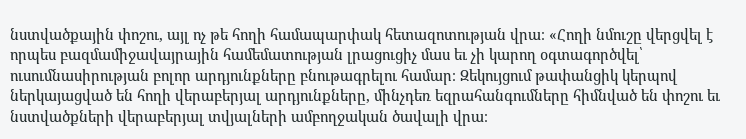նստվածքային փոշու, այլ ոչ թե հողի համապարփակ հետազոտության վրա։ «Հողի նմուշը վերցվել է որպես բազմամիջավայրային համեմատության լրացուցիչ մաս եւ չի կարող օգտագործվել՝ ուսումնասիրության բոլոր արդյունքները բնութագրելու համար։ Զեկույցում թափանցիկ կերպով ներկայացված են հողի վերաբերյալ արդյունքները, մինչդեռ եզրահանգումները հիմնված են փոշու եւ նստվածքների վերաբերյալ տվյալների ամբողջական ծավալի վրա։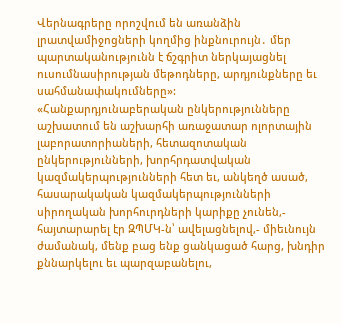Վերնագրերը որոշվում են առանձին լրատվամիջոցների կողմից ինքնուրույն․ մեր պարտականությունն է ճշգրիտ ներկայացնել ուսումնասիրության մեթոդները, արդյունքները եւ սահմանափակումները»:
«Հանքարդյունաբերական ընկերությունները աշխատում են աշխարհի առաջատար ոլորտային լաբորատորիաների, հետազոտական ընկերությունների, խորհրդատվական կազմակերպությունների հետ եւ, անկեղծ ասած, հասարակական կազմակերպությունների սիրողական խորհուրդների կարիքը չունեն,- հայտարարել էր ԶՊՄԿ-ն՝ ավելացնելով,- միեւնույն ժամանակ, մենք բաց ենք ցանկացած հարց, խնդիր քննարկելու եւ պարզաբանելու,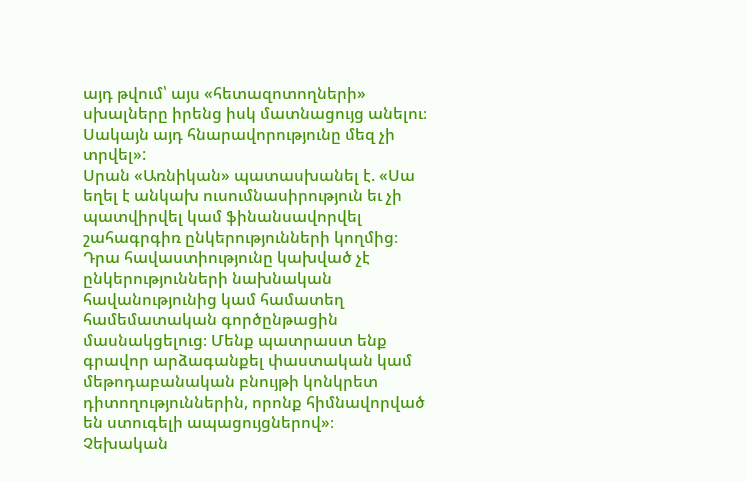այդ թվում՝ այս «հետազոտողների» սխալները իրենց իսկ մատնացույց անելու։ Սակայն այդ հնարավորությունը մեզ չի տրվել»:
Սրան «Առնիկան» պատասխանել է. «Սա եղել է անկախ ուսումնասիրություն եւ չի պատվիրվել կամ ֆինանսավորվել շահագրգիռ ընկերությունների կողմից։ Դրա հավաստիությունը կախված չէ ընկերությունների նախնական հավանությունից կամ համատեղ համեմատական գործընթացին մասնակցելուց։ Մենք պատրաստ ենք գրավոր արձագանքել փաստական կամ մեթոդաբանական բնույթի կոնկրետ դիտողություններին, որոնք հիմնավորված են ստուգելի ապացույցներով»։
Չեխական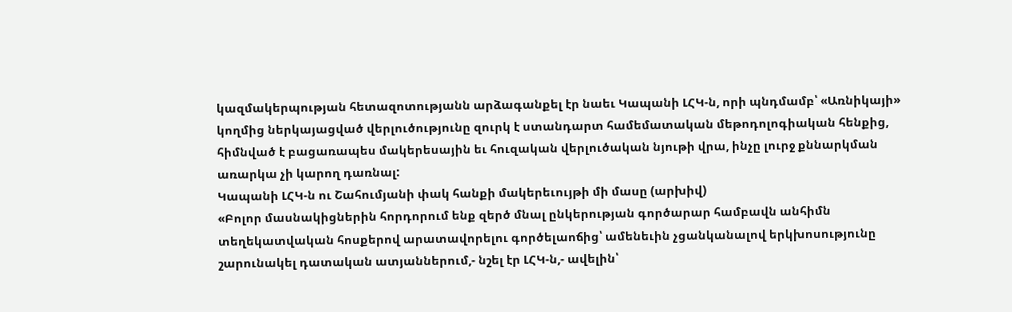կազմակերպության հետազոտությանն արձագանքել էր նաեւ Կապանի ԼՀԿ-ն, որի պնդմամբ՝ «Առնիկայի» կողմից ներկայացված վերլուծությունը զուրկ է ստանդարտ համեմատական մեթոդոլոգիական հենքից, հիմնված է բացառապես մակերեսային եւ հուզական վերլուծական նյութի վրա, ինչը լուրջ քննարկման առարկա չի կարող դառնալ:
Կապանի ԼՀԿ-ն ու Շահումյանի փակ հանքի մակերեւույթի մի մասը (արխիվ)
«Բոլոր մասնակիցներին հորդորում ենք զերծ մնալ ընկերության գործարար համբավն անհիմն տեղեկատվական հոսքերով արատավորելու գործելաոճից՝ ամենեւին չցանկանալով երկխոսությունը շարունակել դատական ատյաններում,- նշել էր ԼՀԿ-ն,- ավելին՝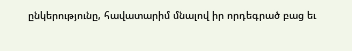ընկերությունը, հավատարիմ մնալով իր որդեգրած բաց եւ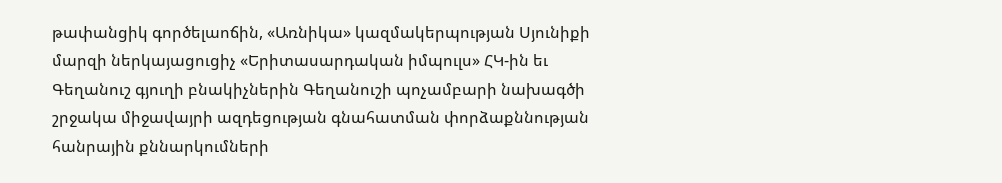թափանցիկ գործելաոճին, «Առնիկա» կազմակերպության Սյունիքի մարզի ներկայացուցիչ «Երիտասարդական իմպուլս» ՀԿ-ին եւ Գեղանուշ գյուղի բնակիչներին Գեղանուշի պոչամբարի նախագծի շրջակա միջավայրի ազդեցության գնահատման փորձաքննության հանրային քննարկումների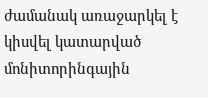ժամանակ առաջարկել է կիսվել կատարված մոնիտորինգային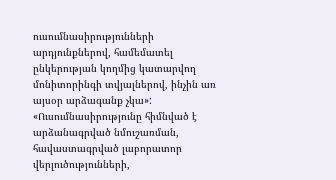ուսումնասիրությունների արդյունքներով, համեմատել ընկերության կողմից կատարվող մոնիտորինգի տվյալներով, ինչին առ այսօր արձագանք չկա»:
«Ուսումնասիրությունը հիմնված է արձանագրված նմուշառման, հավաստագրված լաբորատոր վերլուծությունների,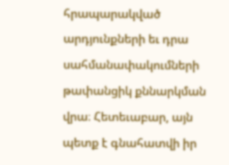հրապարակված արդյունքների եւ դրա սահմանափակումների թափանցիկ քննարկման վրա։ Հետեւաբար, այն պետք է գնահատվի իր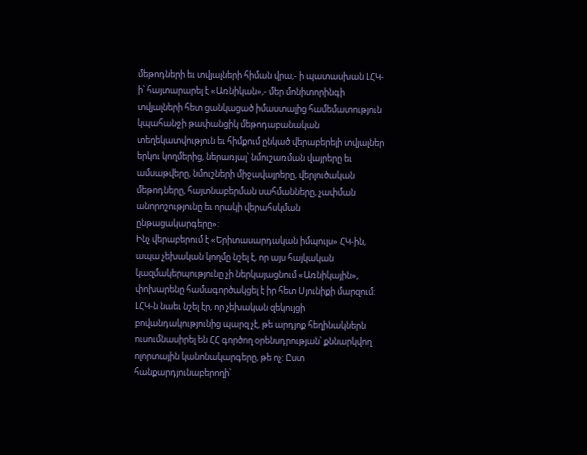մեթոդների եւ տվյալների հիման վրա,- ի պատասխան ԼՀԿ-ի՝ հայտարարել է «Առնիկան»,- մեր մոնիտորինգի տվյալների հետ ցանկացած իմաստալից համեմատություն կպահանջի թափանցիկ մեթոդաբանական տեղեկատվություն եւ հիմքում ընկած վերաբերելի տվյալներ երկու կողմերից, ներառյալ՝ նմուշառման վայրերը եւ ամսաթվերը, նմուշների միջավայրերը, վերլուծական մեթոդները, հայտնաբերման սահմանները, չափման անորոշությունը եւ որակի վերահսկման ընթացակարգերը»:
Ինչ վերաբերում է «Երիտասարդական իմպուլս» ՀԿ-ին, ապա չեխական կողմը նշել է, որ այս հայկական կազմակերպությունը չի ներկայացնում «Առնիկային», փոխարենը համագործակցել է իր հետ Սյունիքի մարզում:
ԼՀԿ-ն նաեւ նշել էր, որ չեխական զեկույցի բովանդակությունից պարզ չէ, թե արդյոք հեղինակներն ուսումնասիրել են ՀՀ գործող օրենսդրության՝ քննարկվող ոլորտային կանոնակարգերը, թե ոչ: Ըստ հանքարդյունաբերողի՝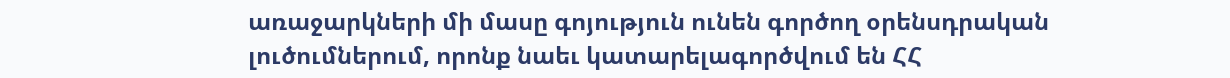առաջարկների մի մասը գոյություն ունեն գործող օրենսդրական լուծումներում, որոնք նաեւ կատարելագործվում են ՀՀ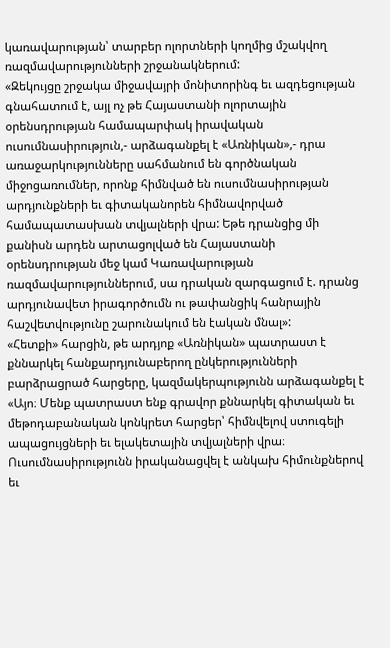կառավարության՝ տարբեր ոլորտների կողմից մշակվող ռազմավարությունների շրջանակներում:
«Զեկույցը շրջակա միջավայրի մոնիտորինգ եւ ազդեցության գնահատում է, այլ ոչ թե Հայաստանի ոլորտային օրենսդրության համապարփակ իրավական ուսումնասիրություն,- արձագանքել է «Առնիկան»,- դրա առաջարկությունները սահմանում են գործնական միջոցառումներ, որոնք հիմնված են ուսումնասիրության արդյունքների եւ գիտականորեն հիմնավորված համապատասխան տվյալների վրա: Եթե դրանցից մի քանիսն արդեն արտացոլված են Հայաստանի օրենսդրության մեջ կամ Կառավարության ռազմավարություններում, սա դրական զարգացում է. դրանց արդյունավետ իրագործումն ու թափանցիկ հանրային հաշվետվությունը շարունակում են էական մնալ»:
«Հետքի» հարցին, թե արդյոք «Առնիկան» պատրաստ է քննարկել հանքարդյունաբերող ընկերությունների բարձրացրած հարցերը, կազմակերպությունն արձագանքել է «Այո։ Մենք պատրաստ ենք գրավոր քննարկել գիտական եւ մեթոդաբանական կոնկրետ հարցեր՝ հիմնվելով ստուգելի ապացույցների եւ ելակետային տվյալների վրա։ Ուսումնասիրությունն իրականացվել է անկախ հիմունքներով եւ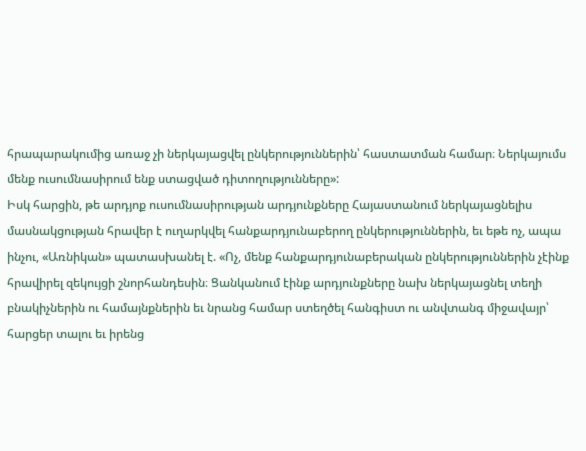հրապարակումից առաջ չի ներկայացվել ընկերություններին՝ հաստատման համար։ Ներկայումս մենք ուսումնասիրում ենք ստացված դիտողությունները»:
Իսկ հարցին, թե արդյոք ուսումնասիրության արդյունքները Հայաստանում ներկայացնելիս մասնակցության հրավեր է ուղարկվել հանքարդյունաբերող ընկերություններին, եւ եթե ոչ, ապա ինչու, «Առնիկան» պատասխանել է. «Ոչ, մենք հանքարդյունաբերական ընկերություններին չէինք հրավիրել զեկույցի շնորհանդեսին։ Ցանկանում էինք արդյունքները նախ ներկայացնել տեղի բնակիչներին ու համայնքներին եւ նրանց համար ստեղծել հանգիստ ու անվտանգ միջավայր՝ հարցեր տալու եւ իրենց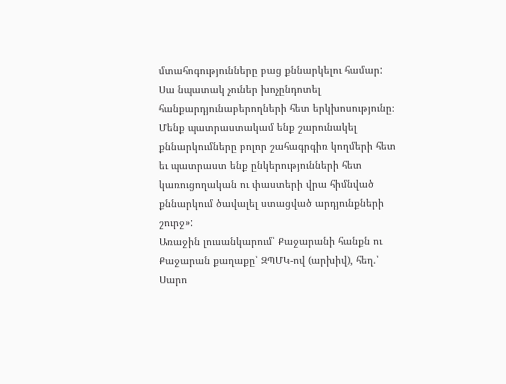մտահոգությունները բաց քննարկելու համար: Սա նպատակ չուներ խոչընդոտել հանքարդյունաբերողների հետ երկխոսությունը։ Մենք պատրաստակամ ենք շարունակել քննարկումները բոլոր շահագրգիռ կողմերի հետ եւ պատրաստ ենք ընկերությունների հետ կառուցողական ու փաստերի վրա հիմնված քննարկում ծավալել ստացված արդյունքների շուրջ»:
Առաջին լուսանկարում՝ Քաջարանի հանքն ու Քաջարան քաղաքը՝ ԶՊՄԿ-ով (արխիվ), հեղ.՝ Սարո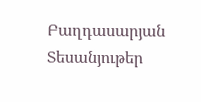Բաղդասարյան
Տեսանյութեր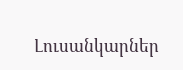Լուսանկարներ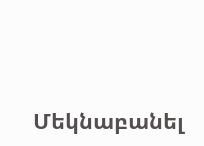Մեկնաբանել